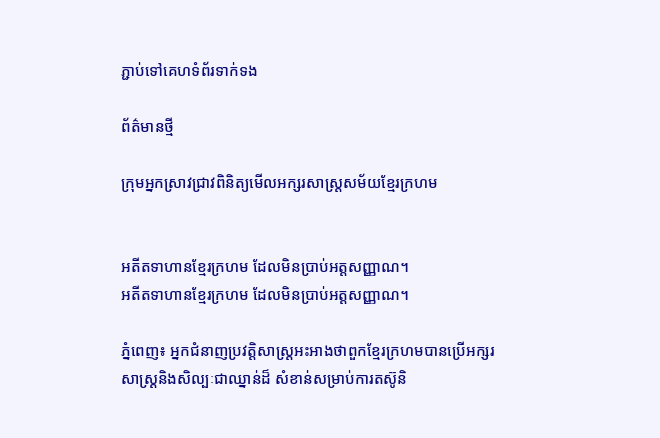ភ្ជាប់ទៅគេហទំព័រទាក់ទង

ព័ត៌មានថ្មី

ក្រុមអ្នកស្រាវជ្រាវពិនិត្យមើលអក្សរសាស្រ្តសម័យខ្មែរក្រហម


អតីតទាហានខ្មែរក្រហម ដែលមិនប្រាប់អត្តសញ្ញាណ។
អតីតទាហានខ្មែរក្រហម ដែលមិនប្រាប់អត្តសញ្ញាណ។

ភ្នំពេញ៖ អ្នកជំនាញប្រវត្តិសាស្ដ្រអះអាងថាពួកខ្មែរក្រហមបានប្រើអក្សរសាស្ដ្រនិងសិល្បៈជាឈ្នាន់ដ៏ សំខាន់សម្រាប់ការតស៊ូនិ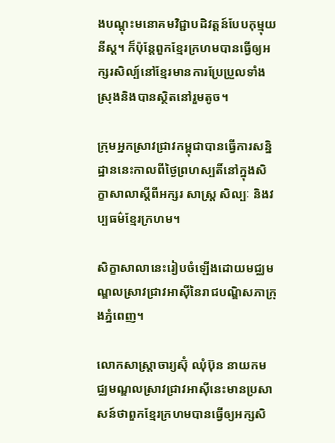ងបណ្ដុះមនោគមវិជ្ជាបដិវត្តន៍បែបកុម្មុយនីស្ដ។ ក៏ប៉ុន្ដែពួកខ្មែរក្រហមបានធ្វើឲ្យអក្សរសិល្ប៍នៅខ្មែរមានការប្រែប្រួលទាំងស្រុងនិងបានស្ថិតនៅរួមតូច។

ក្រុមអ្នកស្រាវជ្រាវកម្ពុជាបានធ្វើការសន្និដ្ឋាននេះកាលពីថ្ងៃព្រហស្បតិ៍នៅក្នុងសិក្ខាសាលាស្តីពីអក្សរ សាស្រ្ត សិល្បៈ និងវប្បធម៌ខ្មែរក្រហម។

សិក្ខាសាលានេះរៀបចំឡើងដោយមជ្ឈមណ្ឌលស្រាវជ្រាវអាស៊ីនៃរាជបណ្ឌិសភាក្រុងភ្នំពេញ។

លោកសាស្រ្តាចារ្យស៊ុំ ឈុំប៊ុន នាយកមជ្ឈមណ្ឌលស្រាវជ្រាវអាស៊ីនេះមានប្រសាសន៍ថាពួកខ្មែរក្រហមបានធ្វើឲ្យអក្សសិ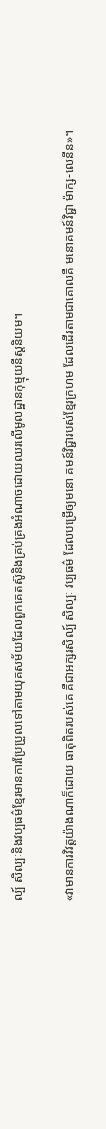ល្ប៍ សិល្បៈនិងវប្បធម៌ខ្មែរមានការប្រែប្រួលទៅតាមយុគសម័យដែលពួកគេតស៊ូនិងគ្រប់គ្រងអំណាចដោយឈរលើមូលដ្ឋានកុម្មុយនីស្តនិយម។

«វាមានការវិវត្តយ៉ាងណាក៏ដោយ ធាតុពិតរបស់គេ គឺជាអក្សរសិល្ប៍ សិល្បៈ វប្បធម៌ ដែលបម្រើឲ្យមនោ គមន៍វិជ្ជារបស់ខ្មែរក្រហម ដែលដើរតាមជាគោលគឺ មនោគមន៍វិជ្ជា ម៉ាក្ស-លេនីន»។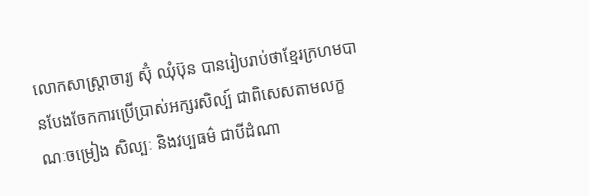លោកសាស្រ្តាចារ្យ ស៊ុំ ឈុំប៊ុន បានរៀបរាប់ថាខ្មែរក្រហមបានបែងចែកការប្រើប្រាស់អក្សរសិល្ប៍ ជាពិសេសតាមលក្ខណៈចម្រៀង សិល្បៈ និងវប្បធម៌ ជាបីដំណា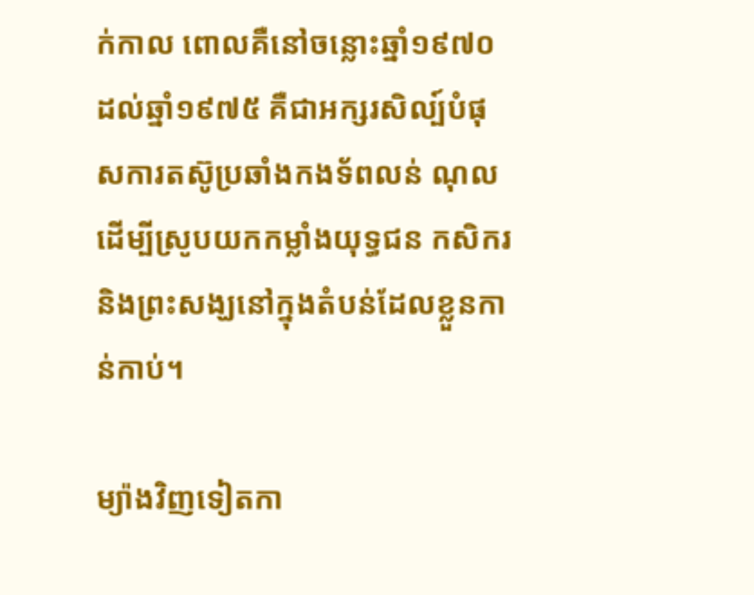ក់កាល ពោលគឺនៅចន្លោះឆ្នាំ១៩៧០ ដល់ឆ្នាំ១៩៧៥ គឺជាអក្សរសិល្ប៍បំផុសការតស៊ូប្រឆាំងកងទ័ពលន់ ណុល ដើម្បីស្រូបយកកម្លាំងយុទ្ធជន កសិករនិងព្រះសង្ឃនៅក្នុងតំបន់ដែលខ្លួនកាន់កាប់។

ម្យ៉ាងវិញទៀតកា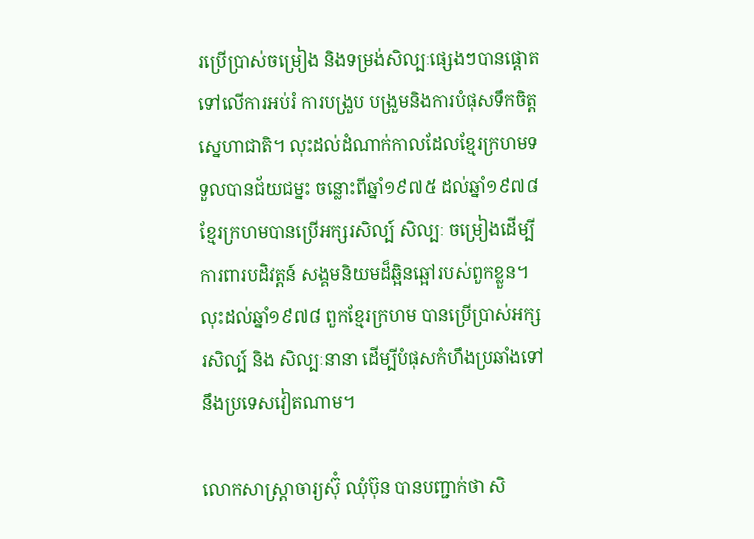រប្រើប្រាស់ចម្រៀង និងទម្រង់សិល្បៈផ្សេងៗបានផ្តោតទៅលើការអប់រំ ការបង្រួប បង្រួមនិងការបំផុសទឹកចិត្តស្នេហាជាតិ។ លុះដល់ដំណាក់កាលដែលខ្មែរក្រហមទទួលបានជ័យជម្នះ ចន្លោះពីឆ្នាំ១៩៧៥ ដល់ឆ្នាំ១៩៧៨ ខ្មែរក្រហមបានប្រើអក្សរសិល្ប៍ សិល្បៈ ចម្រៀងដើម្បីការពារបដិវត្តន៍ សង្គមនិយមដ៏ឆ្អិនឆ្អៅរបស់ពួកខ្លួន។ លុះដល់ឆ្នាំ១៩៧៨ ពួកខ្មែរក្រហម បានប្រើប្រាស់អក្សរសិល្ប៍ និង សិល្បៈនានា ដើម្បីបំផុសកំហឹងប្រឆាំងទៅនឹងប្រទេសវៀតណាម។

លោកសាស្រ្តាចារ្យស៊ុំ ឈុំប៊ុន បានបញ្ជាក់ថា សិ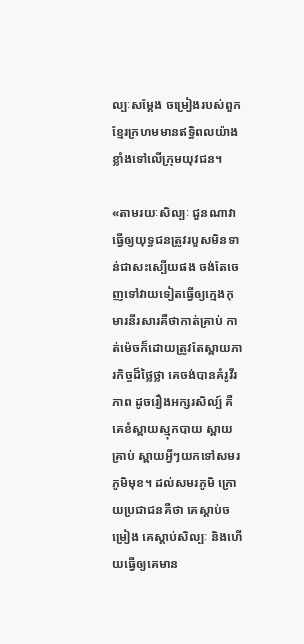ល្បៈសម្តែង ចម្រៀងរបស់ពួកខ្មែរក្រហមមានឥទ្ធិពលយ៉ាងខ្លាំងទៅលើក្រុមយុវជន។

«តាមរយៈសិល្បៈ ជួនណាវាធ្វើឲ្យយុទ្ធជនត្រូវរបួសមិនទាន់ជាសះស្បើយផង ចង់តែចេញទៅវាយទៀតធ្វើឲ្យក្មេងកុមារនីរសារគឺថាកាត់គ្រាប់ កាត់ម៉េចក៏ដោយត្រូវតែស្ពាយភារកិច្ចដ៏ថ្លៃថ្លា គេចង់បានគំរូវីរភាព ដូចរឿងអក្សរសិល្ប៍ គឺគេខំស្ពាយស្មុកបាយ ស្ពាយគ្រាប់ ស្ពាយអ្វីៗយកទៅសមរភូមិមុខ។ ដល់សមរភូមិ ក្រោយប្រជាជនគឺថា គេស្តាប់ចម្រៀង គេស្តាប់សិល្បៈ និងហើយធ្វើឲ្យគេមាន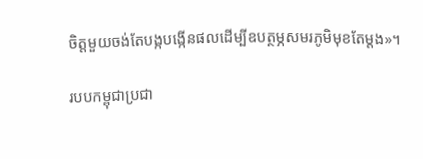ចិត្តមួយចង់តែបង្កបង្កើនផលដើម្បីឧបត្ថម្ភសមរភូមិមុខតែម្តង»។

របបកម្ពុជាប្រជា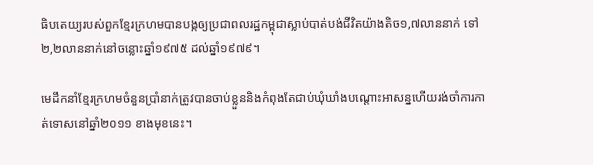ធិបតេយ្យរបស់ពួកខ្មែរក្រហមបានបង្កឲ្យប្រជាពលរដ្ឋកម្ពុជាស្លាប់បាត់បង់ជីវិតយ៉ាងតិច១,៧លាននាក់ ទៅ២,២លាននាក់នៅចន្លោះឆ្នាំ១៩៧៥ ដល់ឆ្នាំ១៩៧៩។

មេដឹកនាំខ្មែរក្រហមចំនួនប្រាំនាក់ត្រូវបានចាប់ខ្លួននិងកំពុងតែជាប់ឃុំឃាំងបណ្តោះអាសន្នហើយរង់ចាំការកាត់ទោសនៅឆ្នាំ២០១១ ខាងមុខនេះ។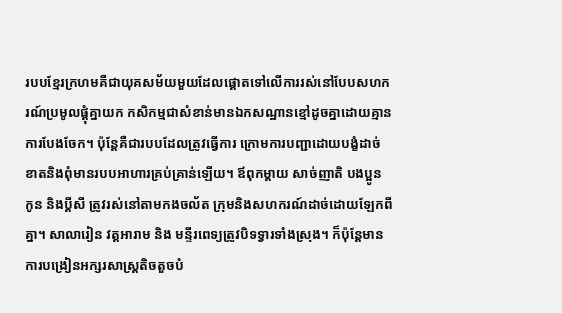របបខ្មែរក្រហមគឺជាយុគសម័យមួយដែលផ្តោតទៅលើការរស់នៅបែបសហករណ៍ប្រមូលផ្តុំគ្នាយក កសិកម្មជាសំខាន់មានឯកសណ្ឋានខ្មៅដូចគ្នាដោយគ្មានការបែងចែក។ ប៉ុន្តែគឺជារបបដែលត្រូវធ្វើការ ក្រោមការបញ្ជាដោយបង្ខំដាច់ខាតនិងពុំមានរបបអាហារគ្រប់គ្រាន់ឡើយ។ ឪពុកម្តាយ សាច់ញាតិ បងប្អូន កូន និងប្តីសី ត្រូវរស់នៅតាមកងចល័ត ក្រុមនិងសហករណ៍ដាច់ដោយឡែកពីគ្នា។ សាលារៀន វត្តអារាម និង មន្ទីរពេទ្យត្រូវបិទទ្វារទាំងស្រុង។ ក៏ប៉ុន្តែមានការបង្រៀនអក្សរសាស្រ្តតិចតួចបំ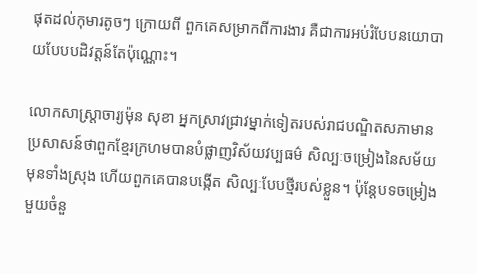ផុតដល់កុមារតូចៗ ក្រោយពី ពួកគេសម្រាកពីការងារ គឺជាការអប់រំបែបនយោបាយបែបបដិវត្តន៍តែប៉ុណ្ណោះ។

លោកសាស្រ្តាចារ្យម៉ុន សុខា អ្នកសា្រវជ្រាវម្នាក់ទៀតរបស់រាជបណ្ឌិតសភាមានប្រសាសន៍ថាពួកខ្មែរក្រហមបានបំផ្លាញវិស័យវប្បធម៌ សិល្បៈចម្រៀងនៃសម័យមុនទាំងស្រុង ហើយពួកគេបានបង្កើត សិល្បៈបែបថ្មីរបស់ខ្លួន។ ប៉ុន្តែបទចម្រៀងមួយចំនួ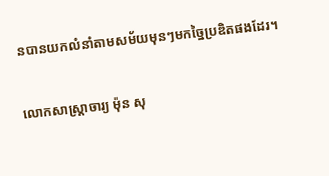នបានយកលំនាំតាមសម័យមុនៗមកច្នៃប្រឌិតផងដែរ។

លោកសាស្រ្តាចារ្យ ម៉ុន សុ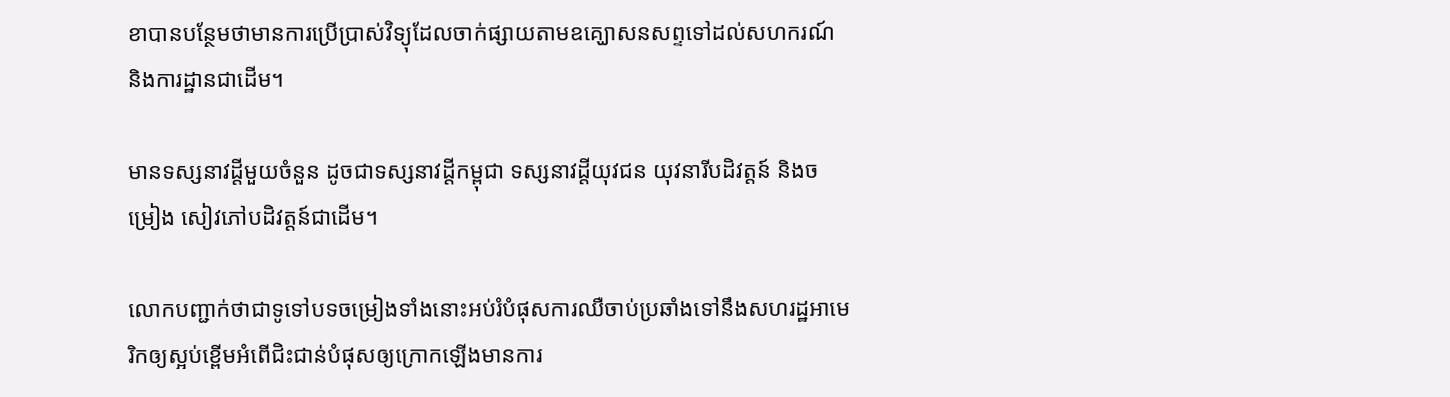ខាបានបន្ថែមថាមានការប្រើប្រាស់វិទ្យុដែលចាក់ផ្សាយតាមឧគ្ឃោសនសព្ទទៅដល់សហករណ៍ និងការដ្ឋានជាដើម។

មានទស្សនាវដ្តីមួយចំនួន ដូចជាទស្សនាវដ្តីកម្ពុជា ទស្សនាវដ្តីយុវជន យុវនារីបដិវត្តន៍ និងចម្រៀង សៀវភៅបដិវត្តន៍ជាដើម។

លោកបញ្ជាក់ថាជាទូទៅបទចម្រៀងទាំងនោះអប់រំបំផុសការឈឺចាប់ប្រឆាំងទៅនឹងសហរដ្ឋអាមេរិកឲ្យស្អប់ខ្ពើមអំពើជិះជាន់បំផុសឲ្យក្រោកឡើងមានការ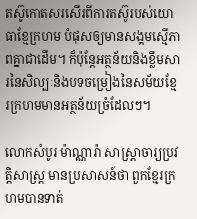តស៊ូកោតសរសើរពីការតស៊ូរបស់យោធាខ្មែក្រហម បំផុសឲ្យមានសង្គមស្មើភាពគ្នាជាដើម។ ក៏ប៉ុន្តែអត្ថន័យនិងខ្លឹមសារនៃសិល្បៈនិងបទចម្រៀងនៃសម័យខ្មែរក្រហមមានអត្ថន័យច្រំដែលៗ។

លោកសំបូរ ម៉ាណ្ណារ៉ា សាស្ត្រាចារ្យប្រវត្តិសាស្រ្ត មានប្រសាសន៍ថា ពួកខ្មែរក្រហមបានទាត់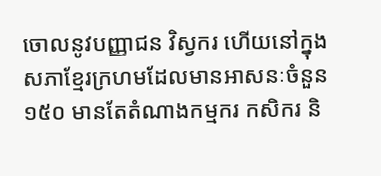ចោលនូវបញ្ញាជន វិស្វករ ហើយនៅក្នុងសភាខ្មែរក្រហមដែលមានអាសនៈចំនួន១៥០ មានតែតំណាងកម្មករ កសិករ និ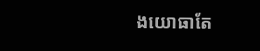ងយោធាតែ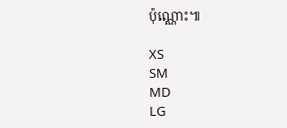ប៉ុណ្ណោះ៕

XS
SM
MD
LG